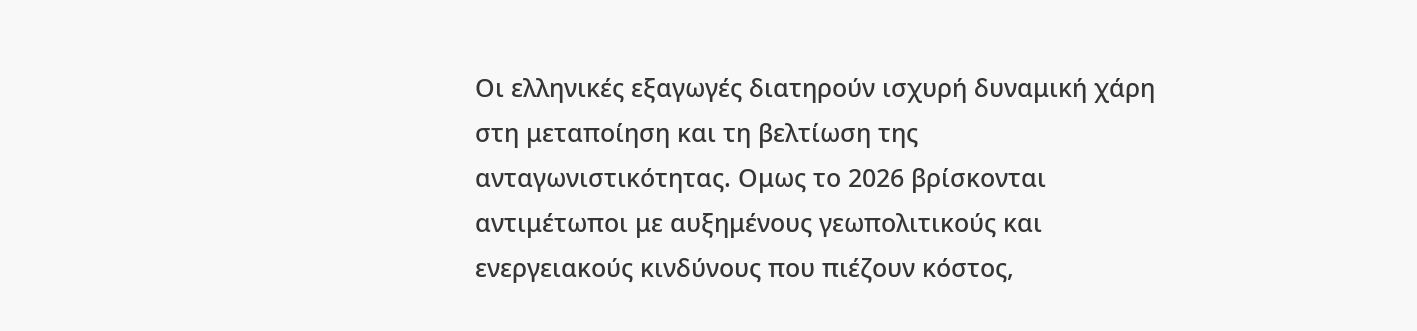Οι ελληνικές εξαγωγές διατηρούν ισχυρή δυναμική χάρη στη μεταποίηση και τη βελτίωση της ανταγωνιστικότητας. Ομως το 2026 βρίσκονται αντιμέτωποι με αυξημένους γεωπολιτικούς και ενεργειακούς κινδύνους που πιέζουν κόστος,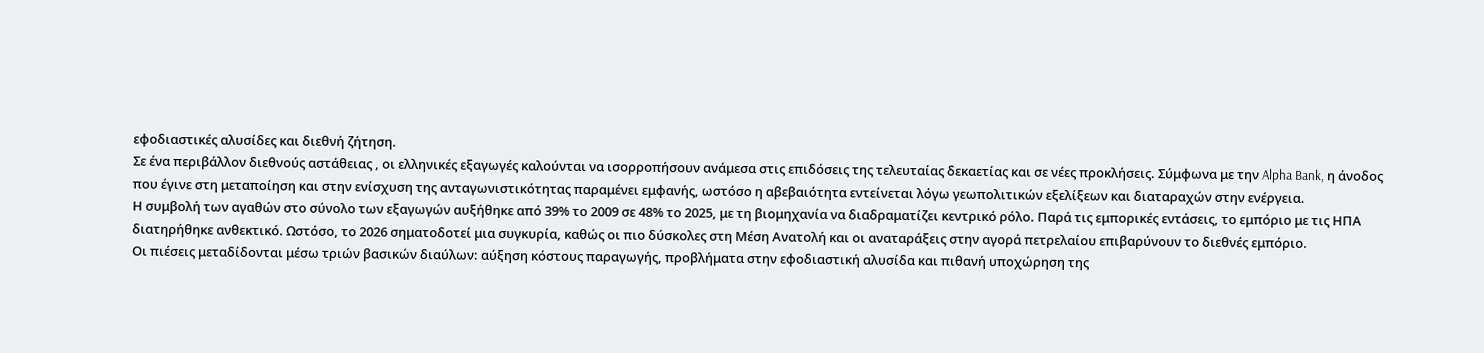εφοδιαστικές αλυσίδες και διεθνή ζήτηση.
Σε ένα περιβάλλον διεθνούς αστάθειας , οι ελληνικές εξαγωγές καλούνται να ισορροπήσουν ανάμεσα στις επιδόσεις της τελευταίας δεκαετίας και σε νέες προκλήσεις. Σύμφωνα με την Alpha Bank, η άνοδος που έγινε στη μεταποίηση και στην ενίσχυση της ανταγωνιστικότητας παραμένει εμφανής, ωστόσο η αβεβαιότητα εντείνεται λόγω γεωπολιτικών εξελίξεων και διαταραχών στην ενέργεια.
Η συμβολή των αγαθών στο σύνολο των εξαγωγών αυξήθηκε από 39% το 2009 σε 48% το 2025, με τη βιομηχανία να διαδραματίζει κεντρικό ρόλο. Παρά τις εμπορικές εντάσεις, το εμπόριο με τις ΗΠΑ διατηρήθηκε ανθεκτικό. Ωστόσο, το 2026 σηματοδοτεί μια συγκυρία, καθώς οι πιο δύσκολες στη Μέση Ανατολή και οι αναταράξεις στην αγορά πετρελαίου επιβαρύνουν το διεθνές εμπόριο.
Οι πιέσεις μεταδίδονται μέσω τριών βασικών διαύλων: αύξηση κόστους παραγωγής, προβλήματα στην εφοδιαστική αλυσίδα και πιθανή υποχώρηση της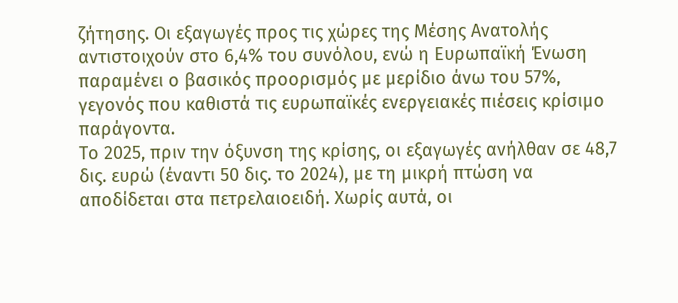ζήτησης. Οι εξαγωγές προς τις χώρες της Μέσης Ανατολής αντιστοιχούν στο 6,4% του συνόλου, ενώ η Ευρωπαϊκή Ένωση παραμένει ο βασικός προορισμός με μερίδιο άνω του 57%, γεγονός που καθιστά τις ευρωπαϊκές ενεργειακές πιέσεις κρίσιμο παράγοντα.
Το 2025, πριν την όξυνση της κρίσης, οι εξαγωγές ανήλθαν σε 48,7 δις. ευρώ (έναντι 50 δις. το 2024), με τη μικρή πτώση να αποδίδεται στα πετρελαιοειδή. Χωρίς αυτά, οι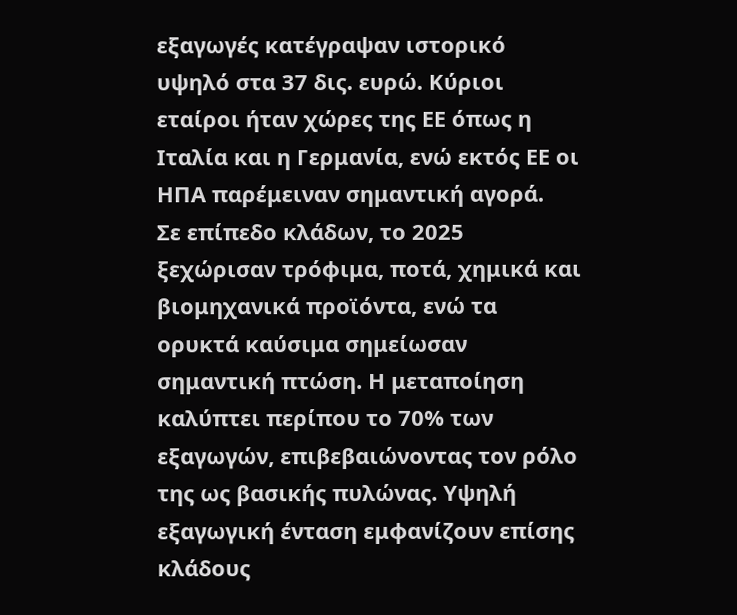εξαγωγές κατέγραψαν ιστορικό υψηλό στα 37 δις. ευρώ. Κύριοι εταίροι ήταν χώρες της ΕΕ όπως η Ιταλία και η Γερμανία, ενώ εκτός ΕΕ οι ΗΠΑ παρέμειναν σημαντική αγορά.
Σε επίπεδο κλάδων, το 2025 ξεχώρισαν τρόφιμα, ποτά, χημικά και βιομηχανικά προϊόντα, ενώ τα ορυκτά καύσιμα σημείωσαν σημαντική πτώση. Η μεταποίηση καλύπτει περίπου το 70% των εξαγωγών, επιβεβαιώνοντας τον ρόλο της ως βασικής πυλώνας. Υψηλή εξαγωγική ένταση εμφανίζουν επίσης κλάδους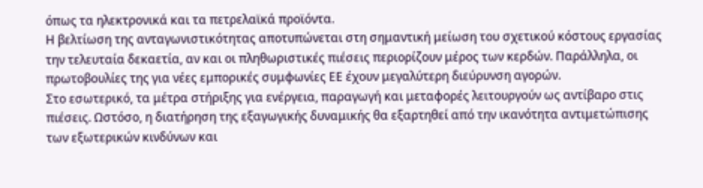όπως τα ηλεκτρονικά και τα πετρελαϊκά προϊόντα.
Η βελτίωση της ανταγωνιστικότητας αποτυπώνεται στη σημαντική μείωση του σχετικού κόστους εργασίας την τελευταία δεκαετία, αν και οι πληθωριστικές πιέσεις περιορίζουν μέρος των κερδών. Παράλληλα, οι πρωτοβουλίες της για νέες εμπορικές συμφωνίες ΕΕ έχουν μεγαλύτερη διεύρυνση αγορών.
Στο εσωτερικό, τα μέτρα στήριξης για ενέργεια, παραγωγή και μεταφορές λειτουργούν ως αντίβαρο στις πιέσεις. Ωστόσο, η διατήρηση της εξαγωγικής δυναμικής θα εξαρτηθεί από την ικανότητα αντιμετώπισης των εξωτερικών κινδύνων και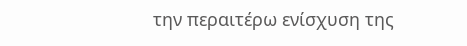την περαιτέρω ενίσχυση της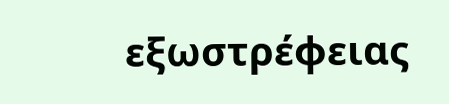εξωστρέφειας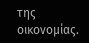της οικονομίας.